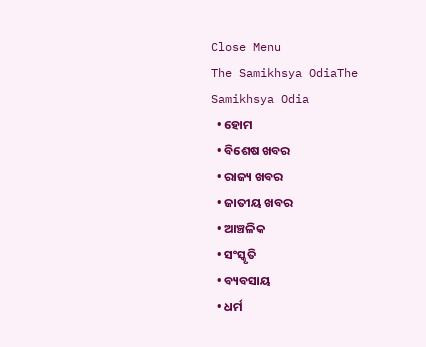Close Menu
The Samikhsya OdiaThe Samikhsya Odia
  • ହୋମ
  • ବିଶେଷ ଖବର
  • ରାଜ୍ୟ ଖବର
  • ଜାତୀୟ ଖବର
  • ଆଞ୍ଚଳିକ
  • ସଂସ୍କୃତି
  • ବ୍ୟବସାୟ
  • ଧର୍ମ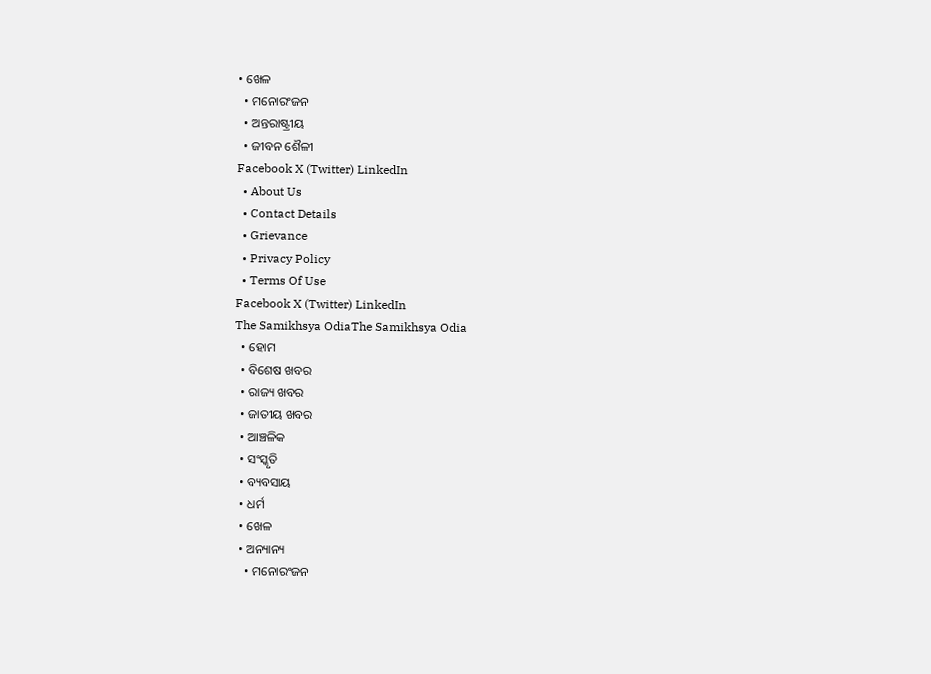• ଖେଳ
  • ମନୋରଂଜନ
  • ଅନ୍ତରାଷ୍ଟ୍ରୀୟ
  • ଜୀବନ ଶୈଳୀ
Facebook X (Twitter) LinkedIn
  • About Us
  • Contact Details
  • Grievance
  • Privacy Policy
  • Terms Of Use
Facebook X (Twitter) LinkedIn
The Samikhsya OdiaThe Samikhsya Odia
  • ହୋମ
  • ବିଶେଷ ଖବର
  • ରାଜ୍ୟ ଖବର
  • ଜାତୀୟ ଖବର
  • ଆଞ୍ଚଳିକ
  • ସଂସ୍କୃତି
  • ବ୍ୟବସାୟ
  • ଧର୍ମ
  • ଖେଳ
  • ଅନ୍ୟାନ୍ୟ
    • ମନୋରଂଜନ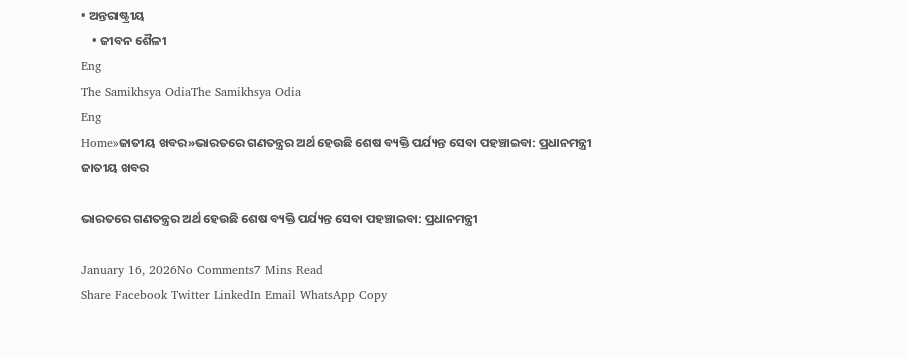• ଅନ୍ତରାଷ୍ଟ୍ରୀୟ
    • ଜୀବନ ଶୈଳୀ
Eng
The Samikhsya OdiaThe Samikhsya Odia
Eng
Home»ଜାତୀୟ ଖବର»ଭାରତରେ ଗଣତନ୍ତ୍ରର ଅର୍ଥ ହେଉଛି ଶେଷ ବ୍ୟକ୍ତି ପର୍ଯ୍ୟନ୍ତ ସେବା ପହଞ୍ଚାଇବା: ପ୍ରଧାନମନ୍ତ୍ରୀ
ଜାତୀୟ ଖବର

ଭାରତରେ ଗଣତନ୍ତ୍ରର ଅର୍ଥ ହେଉଛି ଶେଷ ବ୍ୟକ୍ତି ପର୍ଯ୍ୟନ୍ତ ସେବା ପହଞ୍ଚାଇବା: ପ୍ରଧାନମନ୍ତ୍ରୀ

January 16, 2026No Comments7 Mins Read
Share Facebook Twitter LinkedIn Email WhatsApp Copy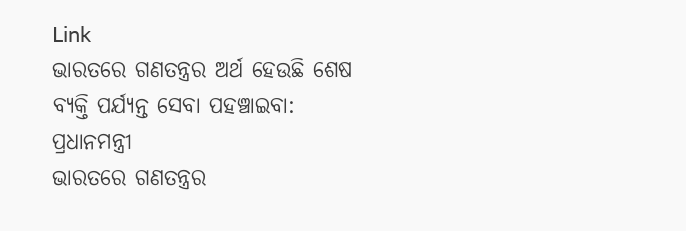Link
ଭାରତରେ ଗଣତନ୍ତ୍ରର ଅର୍ଥ ହେଉଛି ଶେଷ ବ୍ୟକ୍ତି ପର୍ଯ୍ୟନ୍ତ ସେବା ପହଞ୍ଚାଇବା: ପ୍ରଧାନମନ୍ତ୍ରୀ
ଭାରତରେ ଗଣତନ୍ତ୍ରର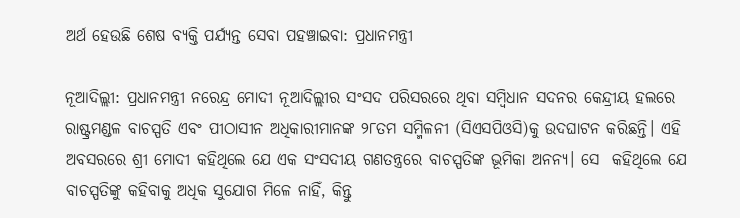ଅର୍ଥ ହେଉଛି ଶେଷ ବ୍ୟକ୍ତି ପର୍ଯ୍ୟନ୍ତ ସେବା ପହଞ୍ଚାଇବା: ପ୍ରଧାନମନ୍ତ୍ରୀ

ନୂଆଦିଲ୍ଲୀ: ପ୍ରଧାନମନ୍ତ୍ରୀ ନରେନ୍ଦ୍ର ମୋଦୀ ନୂଆଦିଲ୍ଲୀର ସଂସଦ ପରିସରରେ ଥିବା ସମ୍ବିଧାନ ସଦନର କେନ୍ଦ୍ରୀୟ ହଲରେ ରାଷ୍ଟ୍ରମଣ୍ଡଳ ବାଚସ୍ପତି ଏବଂ ପୀଠାସୀନ ଅଧିକାରୀମାନଙ୍କ ୨୮ତମ ସମ୍ମିଳନୀ (ସିଏସପିଓସି)କୁ ଉଦଘାଟନ କରିଛନ୍ତି। ଏହି ଅବସରରେ ଶ୍ରୀ ମୋଦୀ କହିଥିଲେ ଯେ ଏକ ସଂସଦୀୟ ଗଣତନ୍ତ୍ରରେ ବାଚସ୍ପତିଙ୍କ ଭୂମିକା ଅନନ୍ୟ। ସେ  କହିଥିଲେ ଯେ ବାଚସ୍ପତିଙ୍କୁ କହିବାକୁ ଅଧିକ ସୁଯୋଗ ମିଳେ ନାହିଁ, କିନ୍ତୁ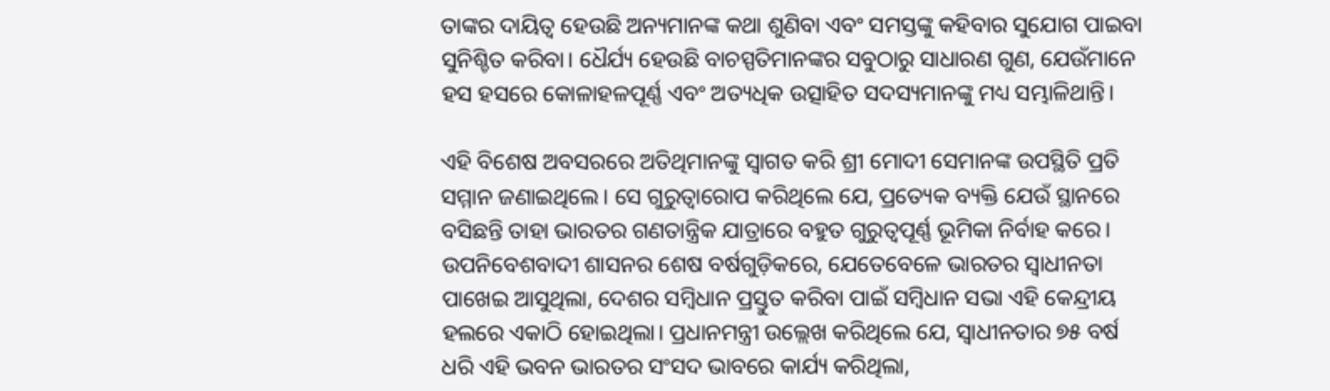ତାଙ୍କର ଦାୟିତ୍ୱ ହେଉଛି ଅନ୍ୟମାନଙ୍କ କଥା ଶୁଣିବା ଏବଂ ସମସ୍ତଙ୍କୁ କହିବାର ସୁଯୋଗ ପାଇବା ସୁନିଶ୍ଚିତ କରିବା। ଧୈର୍ଯ୍ୟ ହେଉଛି ବାଚସ୍ପତିମାନଙ୍କର ସବୁଠାରୁ ସାଧାରଣ ଗୁଣ, ଯେଉଁମାନେ ହସ ହସରେ କୋଳାହଳପୂର୍ଣ୍ଣ ଏବଂ ଅତ୍ୟଧିକ ଉତ୍ସାହିତ ସଦସ୍ୟମାନଙ୍କୁ ମଧ୍ୟ ସମ୍ଭାଳିଥାନ୍ତି।

ଏହି ବିଶେଷ ଅବସରରେ ଅତିଥିମାନଙ୍କୁ ସ୍ୱାଗତ କରି ଶ୍ରୀ ମୋଦୀ ସେମାନଙ୍କ ଉପସ୍ଥିତି ପ୍ରତି ସମ୍ମାନ ଜଣାଇଥିଲେ। ସେ ଗୁରୁତ୍ୱାରୋପ କରିଥିଲେ ଯେ, ପ୍ରତ୍ୟେକ ବ୍ୟକ୍ତି ଯେଉଁ ସ୍ଥାନରେ ବସିଛନ୍ତି ତାହା ଭାରତର ଗଣତାନ୍ତ୍ରିକ ଯାତ୍ରାରେ ବହୁତ ଗୁରୁତ୍ୱପୂର୍ଣ୍ଣ ଭୂମିକା ନିର୍ବାହ କରେ। ଉପନିବେଶବାଦୀ ଶାସନର ଶେଷ ବର୍ଷଗୁଡ଼ିକରେ, ଯେତେବେଳେ ଭାରତର ସ୍ୱାଧୀନତା ପାଖେଇ ଆସୁଥିଲା, ଦେଶର ସମ୍ବିଧାନ ପ୍ରସ୍ତୁତ କରିବା ପାଇଁ ସମ୍ବିଧାନ ସଭା ଏହି କେନ୍ଦ୍ରୀୟ ହଲରେ ଏକାଠି ହୋଇଥିଲା। ପ୍ରଧାନମନ୍ତ୍ରୀ ଉଲ୍ଲେଖ କରିଥିଲେ ଯେ, ସ୍ୱାଧୀନତାର ୭୫ ବର୍ଷ ଧରି ଏହି ଭବନ ଭାରତର ସଂସଦ ଭାବରେ କାର୍ଯ୍ୟ କରିଥିଲା,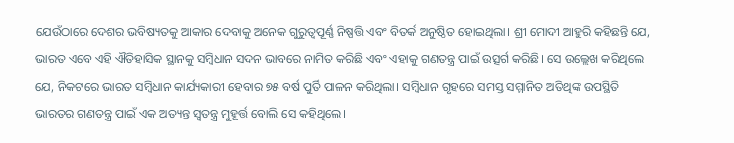ଯେଉଁଠାରେ ଦେଶର ଭବିଷ୍ୟତକୁ ଆକାର ଦେବାକୁ ଅନେକ ଗୁରୁତ୍ୱପୂର୍ଣ୍ଣ ନିଷ୍ପତ୍ତି ଏବଂ ବିତର୍କ ଅନୁଷ୍ଠିତ ହୋଇଥିଲା। ଶ୍ରୀ ମୋଦୀ ଆହୁରି କହିଛନ୍ତି ଯେ, ଭାରତ ଏବେ ଏହି ଐତିହାସିକ ସ୍ଥାନକୁ ସମ୍ବିଧାନ ସଦନ ଭାବରେ ନାମିତ କରିଛି ଏବଂ ଏହାକୁ ଗଣତନ୍ତ୍ର ପାଇଁ ଉତ୍ସର୍ଗ କରିଛି। ସେ ଉଲ୍ଲେଖ କରିଥିଲେ ଯେ, ନିକଟରେ ଭାରତ ସମ୍ବିଧାନ କାର୍ଯ୍ୟକାରୀ ହେବାର ୭୫ ବର୍ଷ ପୁର୍ତି ପାଳନ କରିଥିଲା। ସମ୍ବିଧାନ ଗୃହରେ ସମସ୍ତ ସମ୍ମାନିତ ଅତିଥିଙ୍କ ଉପସ୍ଥିତି ଭାରତର ଗଣତନ୍ତ୍ର ପାଇଁ ଏକ ଅତ୍ୟନ୍ତ ସ୍ୱତନ୍ତ୍ର ମୁହୂର୍ତ୍ତ ବୋଲି ସେ କହିଥିଲେ।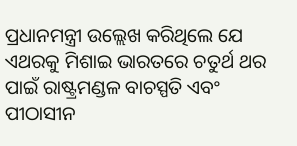ପ୍ରଧାନମନ୍ତ୍ରୀ ଉଲ୍ଲେଖ କରିଥିଲେ ଯେ ଏଥରକୁ ମିଶାଇ ଭାରତରେ ଚତୁର୍ଥ ଥର ପାଇଁ ରାଷ୍ଟ୍ରମଣ୍ଡଳ ବାଚସ୍ପତି ଏବଂ ପୀଠାସୀନ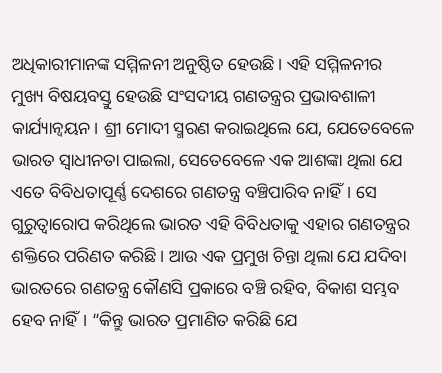ଅଧିକାରୀମାନଙ୍କ ସମ୍ମିଳନୀ ଅନୁଷ୍ଠିତ ହେଉଛି। ଏହି ସମ୍ମିଳନୀର ମୁଖ୍ୟ ବିଷୟବସ୍ତୁ ହେଉଛି ସଂସଦୀୟ ଗଣତନ୍ତ୍ରର ପ୍ରଭାବଶାଳୀ କାର୍ଯ୍ୟାନ୍ୱୟନ। ଶ୍ରୀ ମୋଦୀ ସ୍ମରଣ କରାଇଥିଲେ ଯେ, ଯେତେବେଳେ ଭାରତ ସ୍ୱାଧୀନତା ପାଇଲା, ସେତେବେଳେ ଏକ ଆଶଙ୍କା ଥିଲା ଯେ ଏତେ ବିବିଧତାପୂର୍ଣ୍ଣ ଦେଶରେ ଗଣତନ୍ତ୍ର ବଞ୍ଚିପାରିବ ନାହିଁ। ସେ ଗୁରୁତ୍ୱାରୋପ କରିଥିଲେ ଭାରତ ଏହି ବିବିଧତାକୁ ଏହାର ଗଣତନ୍ତ୍ରର ଶକ୍ତିରେ ପରିଣତ କରିଛି। ଆଉ ଏକ ପ୍ରମୁଖ ଚିନ୍ତା ଥିଲା ଯେ ଯଦିବା ଭାରତରେ ଗଣତନ୍ତ୍ର କୌଣସି ପ୍ରକାରେ ବଞ୍ଚି ରହିବ, ବିକାଶ ସମ୍ଭବ ହେବ ନାହିଁ। “କିନ୍ତୁ ଭାରତ ପ୍ରମାଣିତ କରିଛି ଯେ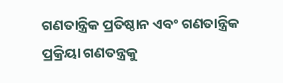ଗଣତାନ୍ତ୍ରିକ ପ୍ରତିଷ୍ଠାନ ଏବଂ ଗଣତାନ୍ତ୍ରିକ ପ୍ରକ୍ରିୟା ଗଣତନ୍ତ୍ରକୁ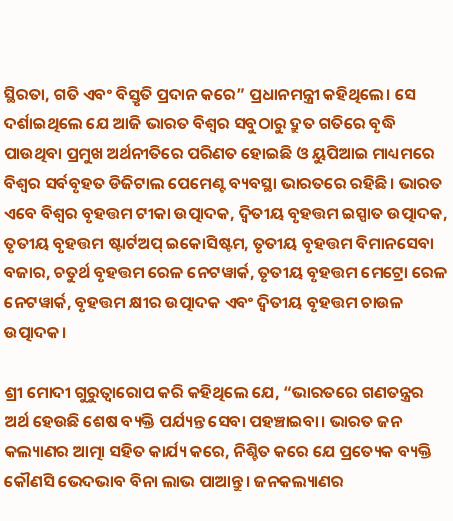ସ୍ଥିରତା, ଗତି ଏବଂ ବିସ୍ତୃତି ପ୍ରଦାନ କରେ” ପ୍ରଧାନମନ୍ତ୍ରୀ କହିଥିଲେ। ସେ ଦର୍ଶାଇଥିଲେ ଯେ ଆଜି ଭାରତ ବିଶ୍ୱର ସବୁଠାରୁ ଦ୍ରୁତ ଗତିରେ ବୃଦ୍ଧି ପାଉଥିବା ପ୍ରମୁଖ ଅର୍ଥନୀତିରେ ପରିଣତ ହୋଇଛି ଓ ୟୁପିଆଇ ମାଧ୍ୟମରେ ବିଶ୍ୱର ସର୍ବବୃହତ ଡିଜିଟାଲ ପେମେଣ୍ଟ ବ୍ୟବସ୍ଥା ଭାରତରେ ରହିଛି। ଭାରତ ଏବେ ବିଶ୍ବର ବୃହତ୍ତମ ଟୀକା ଉତ୍ପାଦକ, ଦ୍ୱିତୀୟ ବୃହତ୍ତମ ଇସ୍ପାତ ଉତ୍ପାଦକ, ତୃତୀୟ ବୃହତ୍ତମ ଷ୍ଟାର୍ଟଅପ୍ ଇକୋସିଷ୍ଟମ, ତୃତୀୟ ବୃହତ୍ତମ ବିମାନସେବା ବଜାର, ଚତୁର୍ଥ ବୃହତ୍ତମ ରେଳ ନେଟୱାର୍କ, ତୃତୀୟ ବୃହତ୍ତମ ମେଟ୍ରୋ ରେଳ ନେଟୱାର୍କ, ବୃହତ୍ତମ କ୍ଷୀର ଉତ୍ପାଦକ ଏବଂ ଦ୍ୱିତୀୟ ବୃହତ୍ତମ ଚାଉଳ ଉତ୍ପାଦକ।

ଶ୍ରୀ ମୋଦୀ ଗୁରୁତ୍ୱାରୋପ କରି କହିଥିଲେ ଯେ, “ଭାରତରେ ଗଣତନ୍ତ୍ରର ଅର୍ଥ ହେଉଛି ଶେଷ ବ୍ୟକ୍ତି ପର୍ଯ୍ୟନ୍ତ ସେବା ପହଞ୍ଚାଇବା। ଭାରତ ଜନ କଲ୍ୟାଣର ଆତ୍ମା ସହିତ କାର୍ଯ୍ୟ କରେ, ନିଶ୍ଚିତ କରେ ଯେ ପ୍ରତ୍ୟେକ ବ୍ୟକ୍ତି କୌଣସି ଭେଦଭାବ ବିନା ଲାଭ ପାଆନ୍ତୁ। ଜନକଲ୍ୟାଣର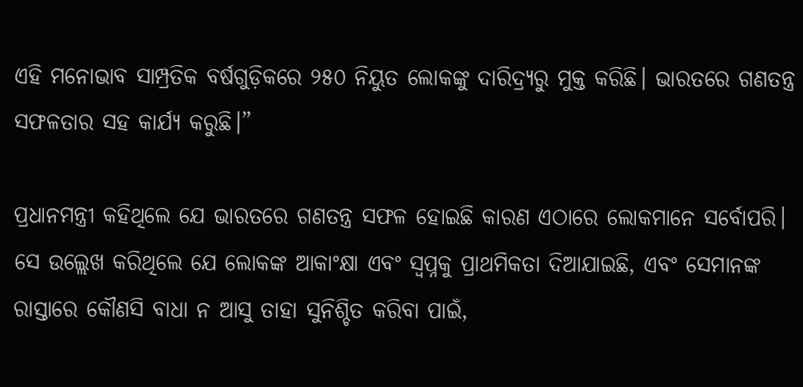ଏହି ମନୋଭାବ ସାମ୍ପ୍ରତିକ ବର୍ଷଗୁଡ଼ିକରେ ୨୫୦ ନିୟୁତ ଲୋକଙ୍କୁ ଦାରିଦ୍ର୍ୟରୁ ମୁକ୍ତ କରିଛି। ଭାରତରେ ଗଣତନ୍ତ୍ର ସଫଳତାର ସହ କାର୍ଯ୍ୟ କରୁଛି।”

ପ୍ରଧାନମନ୍ତ୍ରୀ କହିଥିଲେ ଯେ ଭାରତରେ ଗଣତନ୍ତ୍ର ସଫଳ ହୋଇଛି କାରଣ ଏଠାରେ ଲୋକମାନେ ସର୍ବୋପରି। ସେ ଉଲ୍ଲେଖ କରିଥିଲେ ଯେ ଲୋକଙ୍କ ଆକାଂକ୍ଷା ଏବଂ ସ୍ୱପ୍ନକୁ ପ୍ରାଥମିକତା ଦିଆଯାଇଛି, ଏବଂ ସେମାନଙ୍କ ରାସ୍ତାରେ କୌଣସି ବାଧା ନ ଆସୁ ତାହା ସୁନିଶ୍ଚିତ କରିବା ପାଇଁ,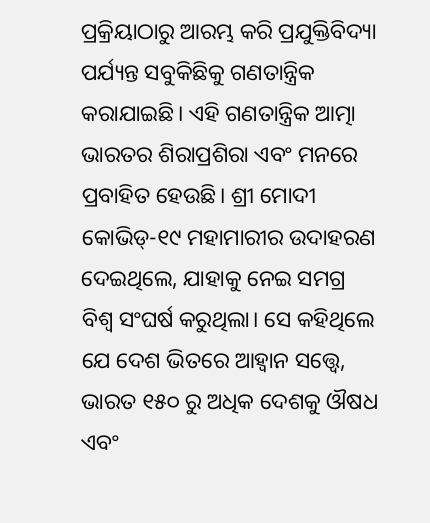ପ୍ରକ୍ରିୟାଠାରୁ ଆରମ୍ଭ କରି ପ୍ରଯୁକ୍ତିବିଦ୍ୟା ପର୍ଯ୍ୟନ୍ତ ସବୁକିଛିକୁ ଗଣତାନ୍ତ୍ରିକ କରାଯାଇଛି। ଏହି ଗଣତାନ୍ତ୍ରିକ ଆତ୍ମା ଭାରତର ଶିରାପ୍ରଶିରା ଏବଂ ମନରେ ପ୍ରବାହିତ ହେଉଛି। ଶ୍ରୀ ମୋଦୀ କୋଭିଡ୍-୧୯ ମହାମାରୀର ଉଦାହରଣ ଦେଇଥିଲେ, ଯାହାକୁ ନେଇ ସମଗ୍ର ବିଶ୍ୱ ସଂଘର୍ଷ କରୁଥିଲା। ସେ କହିଥିଲେ ଯେ ଦେଶ ଭିତରେ ଆହ୍ଵାନ ସତ୍ତ୍ୱେ, ଭାରତ ୧୫୦ ରୁ ଅଧିକ ଦେଶକୁ ଔଷଧ ଏବଂ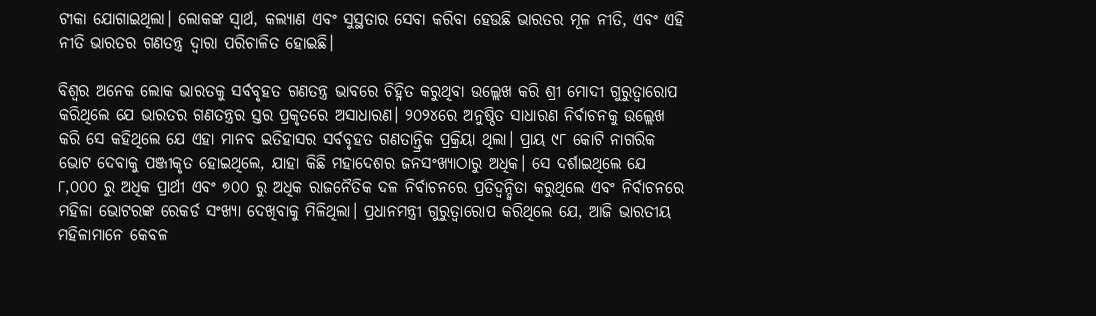ଟୀକା ଯୋଗାଇଥିଲା। ଲୋକଙ୍କ ସ୍ୱାର୍ଥ, କଲ୍ୟାଣ ଏବଂ ସୁସ୍ଥତାର ସେବା କରିବା ହେଉଛି ଭାରତର ମୂଳ ନୀତି, ଏବଂ ଏହି ନୀତି ଭାରତର ଗଣତନ୍ତ୍ର ଦ୍ୱାରା ପରିଚାଳିତ ହୋଇଛି।

ବିଶ୍ୱର ଅନେକ ଲୋକ ଭାରତକୁ ସର୍ବବୃହତ ଗଣତନ୍ତ୍ର ଭାବରେ ଚିହ୍ନିତ କରୁଥିବା ଉଲ୍ଲେଖ କରି ଶ୍ରୀ ମୋଦୀ ଗୁରୁତ୍ୱାରୋପ କରିଥିଲେ ଯେ ଭାରତର ଗଣତନ୍ତ୍ରର ସ୍ତର ପ୍ରକୃତରେ ଅସାଧାରଣ। ୨୦୨୪ରେ ଅନୁଷ୍ଠିତ ସାଧାରଣ ନିର୍ବାଚନକୁ ଉଲ୍ଲେଖ କରି ସେ କହିଥିଲେ ଯେ ଏହା ମାନବ ଇତିହାସର ସର୍ବବୃହତ ଗଣତାନ୍ତ୍ରିକ ପ୍ରକ୍ରିୟା ଥିଲା। ପ୍ରାୟ ୯୮ କୋଟି ନାଗରିକ ଭୋଟ ଦେବାକୁ ପଞ୍ଜୀକୃତ ହୋଇଥିଲେ, ଯାହା କିଛି ମହାଦେଶର ଜନସଂଖ୍ୟାଠାରୁ ଅଧିକ। ସେ ଦର୍ଶାଇଥିଲେ ଯେ ୮,୦୦୦ ରୁ ଅଧିକ ପ୍ରାର୍ଥୀ ଏବଂ ୭୦୦ ରୁ ଅଧିକ ରାଜନୈତିକ ଦଳ ନିର୍ବାଚନରେ ପ୍ରତିଦ୍ୱନ୍ଦ୍ୱିତା କରୁଥିଲେ ଏବଂ ନିର୍ବାଚନରେ ମହିଳା ଭୋଟରଙ୍କ ରେକର୍ଡ ସଂଖ୍ୟା ଦେଖିବାକୁ ମିଳିଥିଲା। ପ୍ରଧାନମନ୍ତ୍ରୀ ଗୁରୁତ୍ୱାରୋପ କରିଥିଲେ ଯେ, ଆଜି ଭାରତୀୟ ମହିଳାମାନେ କେବଳ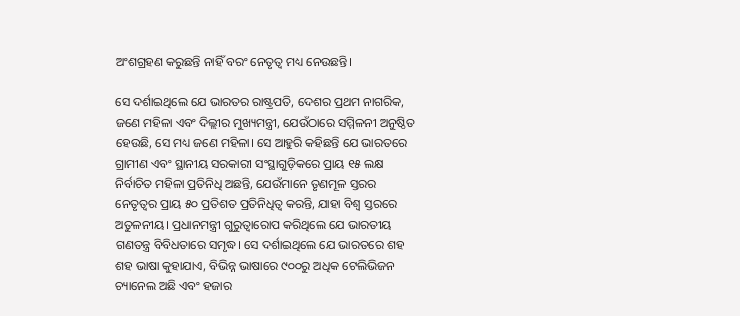ଅଂଶଗ୍ରହଣ କରୁଛନ୍ତି ନାହିଁ ବରଂ ନେତୃତ୍ୱ ମଧ୍ୟ ନେଉଛନ୍ତି।

ସେ ଦର୍ଶାଇଥିଲେ ଯେ ଭାରତର ରାଷ୍ଟ୍ରପତି, ଦେଶର ପ୍ରଥମ ନାଗରିକ, ଜଣେ ମହିଳା ଏବଂ ଦିଲ୍ଲୀର ମୁଖ୍ୟମନ୍ତ୍ରୀ, ଯେଉଁଠାରେ ସମ୍ମିଳନୀ ଅନୁଷ୍ଠିତ ହେଉଛି, ସେ ମଧ୍ୟ ଜଣେ ମହିଳା। ସେ ଆହୁରି କହିଛନ୍ତି ଯେ ଭାରତରେ ଗ୍ରାମୀଣ ଏବଂ ସ୍ଥାନୀୟ ସରକାରୀ ସଂସ୍ଥାଗୁଡ଼ିକରେ ପ୍ରାୟ ୧୫ ଲକ୍ଷ ନିର୍ବାଚିତ ମହିଳା ପ୍ରତିନିଧି ଅଛନ୍ତି, ଯେଉଁମାନେ ତୃଣମୂଳ ସ୍ତରର ନେତୃତ୍ବର ପ୍ରାୟ ୫୦ ପ୍ରତିଶତ ପ୍ରତିନିଧିତ୍ୱ କରନ୍ତି, ଯାହା ବିଶ୍ୱ ସ୍ତରରେ ଅତୁଳନୀୟ। ପ୍ରଧାନମନ୍ତ୍ରୀ ଗୁରୁତ୍ୱାରୋପ କରିଥିଲେ ଯେ ଭାରତୀୟ ଗଣତନ୍ତ୍ର ବିବିଧତାରେ ସମୃଦ୍ଧ। ସେ ଦର୍ଶାଇଥିଲେ ଯେ ଭାରତରେ ଶହ ଶହ ଭାଷା କୁହାଯାଏ, ବିଭିନ୍ନ ଭାଷାରେ ୯୦୦ରୁ ଅଧିକ ଟେଲିଭିଜନ ଚ୍ୟାନେଲ ଅଛି ଏବଂ ହଜାର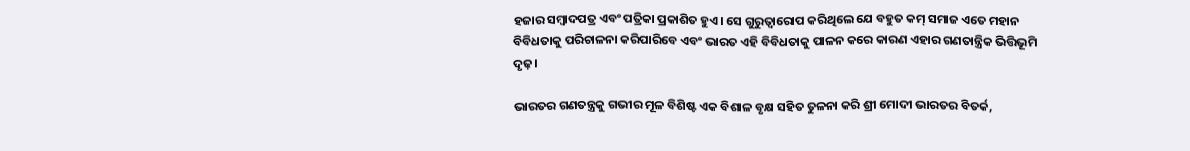ହଜାର ସମ୍ବାଦପତ୍ର ଏବଂ ପତ୍ରିକା ପ୍ରକାଶିତ ହୁଏ। ସେ ଗୁରୁତ୍ୱାରୋପ କରିଥିଲେ ଯେ ବହୁତ କମ୍ ସମାଜ ଏତେ ମହାନ ବିବିଧତାକୁ ପରିଚାଳନା କରିପାରିବେ ଏବଂ ଭାରତ ଏହି ବିବିଧତାକୁ ପାଳନ କରେ କାରଣ ଏହାର ଗଣତାନ୍ତ୍ରିକ ଭିତ୍ତିଭୂମି ଦୃଢ଼।

ଭାରତର ଗଣତନ୍ତ୍ରକୁ ଗଭୀର ମୂଳ ବିଶିଷ୍ଟ ଏକ ବିଶାଳ ବୃକ୍ଷ ସହିତ ତୁଳନା କରି ଶ୍ରୀ ମୋଦୀ ଭାରତର ବିତର୍କ,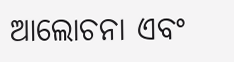ଆଲୋଚନା ଏବଂ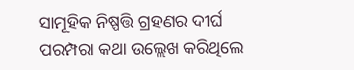ସାମୂହିକ ନିଷ୍ପତ୍ତି ଗ୍ରହଣର ଦୀର୍ଘ ପରମ୍ପରା କଥା ଉଲ୍ଲେଖ କରିଥିଲେ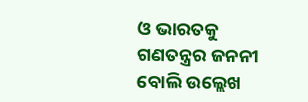ଓ ଭାରତକୁ ଗଣତନ୍ତ୍ରର ଜନନୀ ବୋଲି ଉଲ୍ଲେଖ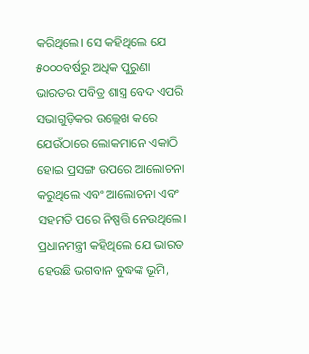କରିଥିଲେ। ସେ କହିଥିଲେ ଯେ ୫୦୦୦ବର୍ଷରୁ ଅଧିକ ପୁରୁଣା ଭାରତର ପବିତ୍ର ଶାସ୍ତ୍ର ବେଦ ଏପରି ସଭାଗୁଡ଼ିକର ଉଲ୍ଲେଖ କରେ ଯେଉଁଠାରେ ଲୋକମାନେ ଏକାଠି ହୋଇ ପ୍ରସଙ୍ଗ ଉପରେ ଆଲୋଚନା କରୁଥିଲେ ଏବଂ ଆଲୋଚନା ଏବଂ ସହମତି ପରେ ନିଷ୍ପତ୍ତି ନେଉଥିଲେ। ପ୍ରଧାନମନ୍ତ୍ରୀ କହିଥିଲେ ଯେ ଭାରତ ହେଉଛି ଭଗବାନ ବୁଦ୍ଧଙ୍କ ଭୂମି,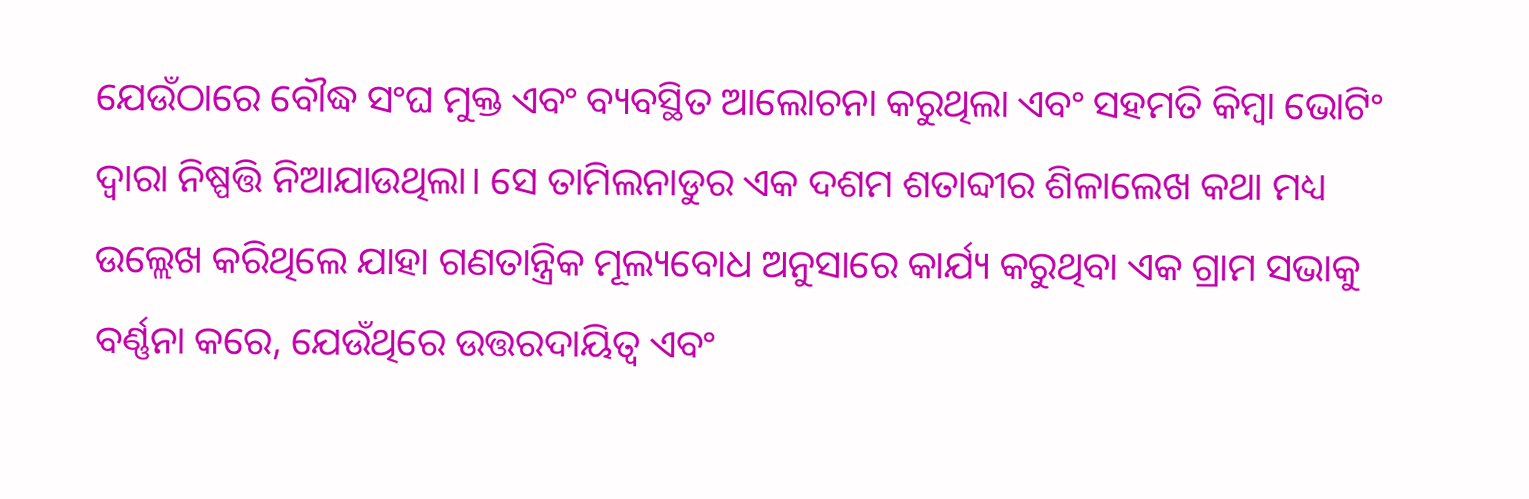ଯେଉଁଠାରେ ବୌଦ୍ଧ ସଂଘ ମୁକ୍ତ ଏବଂ ବ୍ୟବସ୍ଥିତ ଆଲୋଚନା କରୁଥିଲା ଏବଂ ସହମତି କିମ୍ବା ଭୋଟିଂ ଦ୍ୱାରା ନିଷ୍ପତ୍ତି ନିଆଯାଉଥିଲା। ସେ ତାମିଲନାଡୁର ଏକ ଦଶମ ଶତାବ୍ଦୀର ଶିଳାଲେଖ କଥା ମଧ୍ୟ ଉଲ୍ଲେଖ କରିଥିଲେ ଯାହା ଗଣତାନ୍ତ୍ରିକ ମୂଲ୍ୟବୋଧ ଅନୁସାରେ କାର୍ଯ୍ୟ କରୁଥିବା ଏକ ଗ୍ରାମ ସଭାକୁ ବର୍ଣ୍ଣନା କରେ, ଯେଉଁଥିରେ ଉତ୍ତରଦାୟିତ୍ୱ ଏବଂ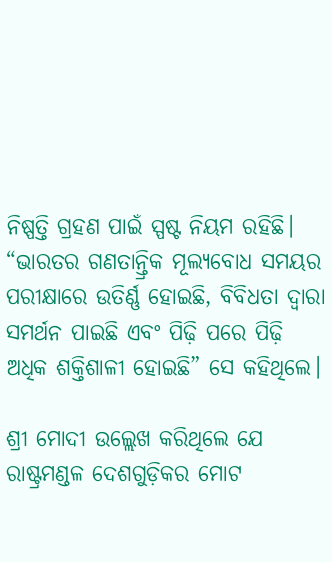ନିଷ୍ପତ୍ତି ଗ୍ରହଣ ପାଇଁ ସ୍ପଷ୍ଟ ନିୟମ ରହିଛି। “ଭାରତର ଗଣତାନ୍ତ୍ରିକ ମୂଲ୍ୟବୋଧ ସମୟର ପରୀକ୍ଷାରେ ଉତିର୍ଣ୍ଣ ହୋଇଛି, ବିବିଧତା ଦ୍ୱାରା ସମର୍ଥନ ପାଇଛି ଏବଂ ପିଢ଼ି ପରେ ପିଢ଼ି ଅଧିକ ଶକ୍ତିଶାଳୀ ହୋଇଛି” ସେ କହିଥିଲେ।

ଶ୍ରୀ ମୋଦୀ ଉଲ୍ଲେଖ କରିଥିଲେ ଯେ ରାଷ୍ଟ୍ରମଣ୍ଡଳ ଦେଶଗୁଡ଼ିକର ମୋଟ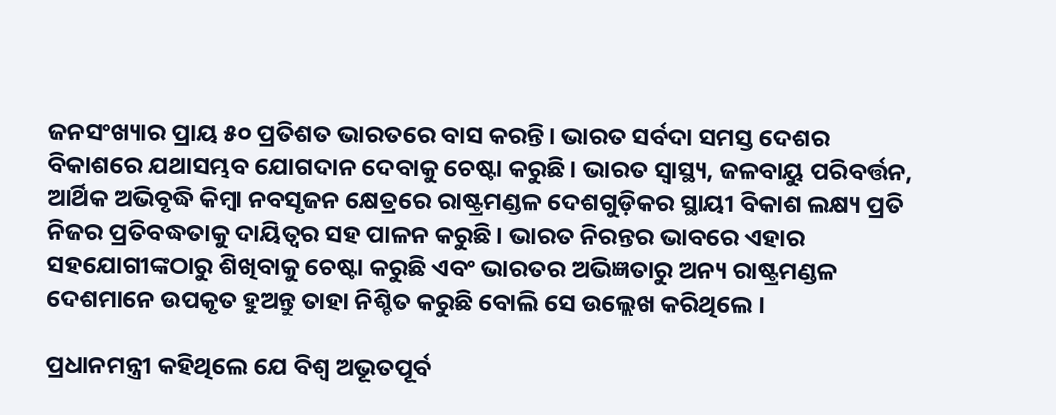ଜନସଂଖ୍ୟାର ପ୍ରାୟ ୫୦ ପ୍ରତିଶତ ଭାରତରେ ବାସ କରନ୍ତି। ଭାରତ ସର୍ବଦା ସମସ୍ତ ଦେଶର ବିକାଶରେ ଯଥାସମ୍ଭବ ଯୋଗଦାନ ଦେବାକୁ ଚେଷ୍ଟା କରୁଛି। ଭାରତ ସ୍ୱାସ୍ଥ୍ୟ, ଜଳବାୟୁ ପରିବର୍ତ୍ତନ, ଆର୍ଥିକ ଅଭିବୃଦ୍ଧି କିମ୍ବା ନବସୃଜନ କ୍ଷେତ୍ରରେ ରାଷ୍ଟ୍ରମଣ୍ଡଳ ଦେଶଗୁଡ଼ିକର ସ୍ଥାୟୀ ବିକାଶ ଲକ୍ଷ୍ୟ ପ୍ରତି ନିଜର ପ୍ରତିବଦ୍ଧତାକୁ ଦାୟିତ୍ୱର ସହ ପାଳନ କରୁଛି। ଭାରତ ନିରନ୍ତର ଭାବରେ ଏହାର ସହଯୋଗୀଙ୍କଠାରୁ ଶିଖିବାକୁ ଚେଷ୍ଟା କରୁଛି ଏବଂ ଭାରତର ଅଭିଜ୍ଞତାରୁ ଅନ୍ୟ ରାଷ୍ଟ୍ରମଣ୍ଡଳ ଦେଶମାନେ ଉପକୃତ ହୁଅନ୍ତୁ ତାହା ନିଶ୍ଚିତ କରୁଛି ବୋଲି ସେ ଉଲ୍ଲେଖ କରିଥିଲେ ।

ପ୍ରଧାନମନ୍ତ୍ରୀ କହିଥିଲେ ଯେ ବିଶ୍ୱ ଅଭୂତପୂର୍ବ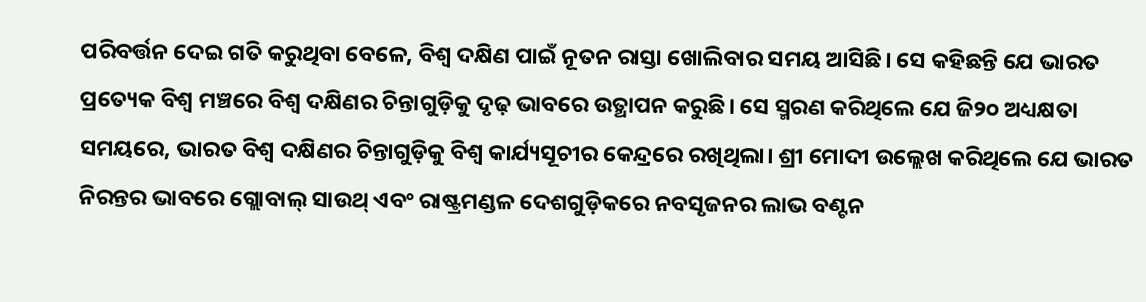ପରିବର୍ତ୍ତନ ଦେଇ ଗତି କରୁଥିବା ବେଳେ, ବିଶ୍ବ ଦକ୍ଷିଣ ପାଇଁ ନୂତନ ରାସ୍ତା ଖୋଲିବାର ସମୟ ଆସିଛି। ସେ କହିଛନ୍ତି ଯେ ଭାରତ ପ୍ରତ୍ୟେକ ବିଶ୍ୱ ମଞ୍ଚରେ ବିଶ୍ବ ଦକ୍ଷିଣର ଚିନ୍ତାଗୁଡ଼ିକୁ ଦୃଢ଼ ଭାବରେ ଉତ୍ଥାପନ କରୁଛି। ସେ ସ୍ମରଣ କରିଥିଲେ ଯେ ଜି୨୦ ଅଧ୍ୟକ୍ଷତା ସମୟରେ, ଭାରତ ବିଶ୍ବ ଦକ୍ଷିଣର ଚିନ୍ତାଗୁଡ଼ିକୁ ବିଶ୍ୱ କାର୍ଯ୍ୟସୂଚୀର କେନ୍ଦ୍ରରେ ରଖିଥିଲା। ଶ୍ରୀ ମୋଦୀ ଉଲ୍ଲେଖ କରିଥିଲେ ଯେ ଭାରତ ନିରନ୍ତର ଭାବରେ ଗ୍ଲୋବାଲ୍ ସାଉଥ୍ ଏବଂ ରାଷ୍ଟ୍ରମଣ୍ଡଳ ଦେଶଗୁଡ଼ିକରେ ନବସୃଜନର ଲାଭ ବଣ୍ଟନ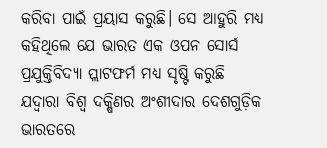କରିବା ପାଇଁ ପ୍ରୟାସ କରୁଛି। ସେ ଆହୁରି ମଧ୍ୟ କହିଥିଲେ ଯେ ଭାରତ ଏକ ଓପନ ସୋର୍ସ ପ୍ରଯୁକ୍ତିବିଦ୍ୟା ପ୍ଲାଟଫର୍ମ ମଧ୍ୟ ସୃଷ୍ଟି କରୁଛି ଯଦ୍ବାରା ବିଶ୍ବ ଦକ୍ଷିଣର ଅଂଶୀଦାର ଦେଶଗୁଡ଼ିକ ଭାରତରେ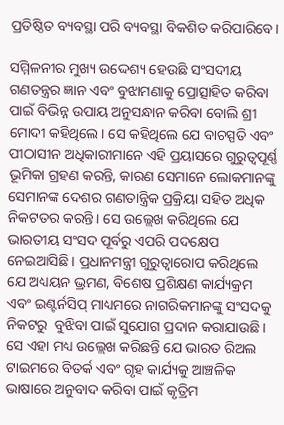ପ୍ରତିଷ୍ଠିତ ବ୍ୟବସ୍ଥା ପରି ବ୍ୟବସ୍ଥା ବିକଶିତ କରିପାରିବେ।

ସମ୍ମିଳନୀର ମୁଖ୍ୟ ଉଦ୍ଦେଶ୍ୟ ହେଉଛି ସଂସଦୀୟ ଗଣତନ୍ତ୍ରର ଜ୍ଞାନ ଏବଂ ବୁଝାମଣାକୁ ପ୍ରୋତ୍ସାହିତ କରିବା ପାଇଁ ବିଭିନ୍ନ ଉପାୟ ଅନୁସନ୍ଧାନ କରିବା ବୋଲି ଶ୍ରୀ ମୋଦୀ କହିଥିଲେ। ସେ କହିଥିଲେ ଯେ ବାଚସ୍ପତି ଏବଂ ପୀଠାସୀନ ଅଧିକାରୀମାନେ ଏହି ପ୍ରୟାସରେ ଗୁରୁତ୍ୱପୂର୍ଣ୍ଣ ଭୂମିକା ଗ୍ରହଣ କରନ୍ତି, କାରଣ ସେମାନେ ଲୋକମାନଙ୍କୁ ସେମାନଙ୍କ ଦେଶର ଗଣତାନ୍ତ୍ରିକ ପ୍ରକ୍ରିୟା ସହିତ ଅଧିକ ନିକଟତର କରନ୍ତି। ସେ ଉଲ୍ଲେଖ କରିଥିଲେ ଯେ ଭାରତୀୟ ସଂସଦ ପୂର୍ବରୁ ଏପରି ପଦକ୍ଷେପ ନେଇଆସିଛି । ପ୍ରଧାନମନ୍ତ୍ରୀ ଗୁରୁତ୍ୱାରୋପ କରିଥିଲେ ଯେ ଅଧ୍ୟୟନ ଭ୍ରମଣ, ବିଶେଷ ପ୍ରଶିକ୍ଷଣ କାର୍ଯ୍ୟକ୍ରମ ଏବଂ ଇଣ୍ଟର୍ନସିପ୍ ମାଧ୍ୟମରେ ନାଗରିକମାନଙ୍କୁ ସଂସଦକୁ ନିକଟରୁ  ବୁଝିବା ପାଇଁ ସୁଯୋଗ ପ୍ରଦାନ କରାଯାଉଛି। ସେ ଏହା ମଧ୍ୟ ଉଲ୍ଲେଖ କରିଛନ୍ତି ଯେ ଭାରତ ରିଅଲ ଟାଇମରେ ବିତର୍କ ଏବଂ ଗୃହ କାର୍ଯ୍ୟକୁ ଆଞ୍ଚଳିକ ଭାଷାରେ ଅନୁବାଦ କରିବା ପାଇଁ କୃତ୍ରିମ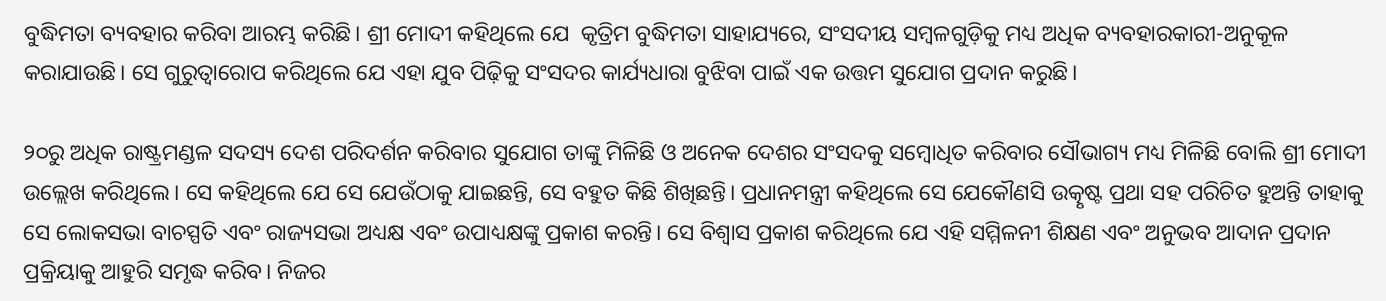ବୁଦ୍ଧିମତା ବ୍ୟବହାର କରିବା ଆରମ୍ଭ କରିଛି। ଶ୍ରୀ ମୋଦୀ କହିଥିଲେ ଯେ  କୃତ୍ରିମ ବୁଦ୍ଧିମତା ସାହାଯ୍ୟରେ, ସଂସଦୀୟ ସମ୍ବଳଗୁଡ଼ିକୁ ମଧ୍ୟ ଅଧିକ ବ୍ୟବହାରକାରୀ-ଅନୁକୂଳ କରାଯାଉଛି। ସେ ଗୁରୁତ୍ୱାରୋପ କରିଥିଲେ ଯେ ଏହା ଯୁବ ପିଢ଼ିକୁ ସଂସଦର କାର୍ଯ୍ୟଧାରା ବୁଝିବା ପାଇଁ ଏକ ଉତ୍ତମ ସୁଯୋଗ ପ୍ରଦାନ କରୁଛି।

୨୦ରୁ ଅଧିକ ରାଷ୍ଟ୍ରମଣ୍ଡଳ ସଦସ୍ୟ ଦେଶ ପରିଦର୍ଶନ କରିବାର ସୁଯୋଗ ତାଙ୍କୁ ମିଳିଛି ଓ ଅନେକ ଦେଶର ସଂସଦକୁ ସମ୍ବୋଧିତ କରିବାର ସୌଭାଗ୍ୟ ମଧ୍ୟ ମିଳିଛି ବୋଲି ଶ୍ରୀ ମୋଦୀ ଉଲ୍ଲେଖ କରିଥିଲେ। ସେ କହିଥିଲେ ଯେ ସେ ଯେଉଁଠାକୁ ଯାଇଛନ୍ତି, ସେ ବହୁତ କିଛି ଶିଖିଛନ୍ତି। ପ୍ରଧାନମନ୍ତ୍ରୀ କହିଥିଲେ ସେ ଯେକୌଣସି ଉତ୍କୃଷ୍ଟ ପ୍ରଥା ସହ ପରିଚିତ ହୁଅନ୍ତି ତାହାକୁ ସେ ଲୋକସଭା ବାଚସ୍ପତି ଏବଂ ରାଜ୍ୟସଭା ଅଧ୍ୟକ୍ଷ ଏବଂ ଉପାଧ୍ୟକ୍ଷଙ୍କୁ ପ୍ରକାଶ କରନ୍ତି। ସେ ବିଶ୍ୱାସ ପ୍ରକାଶ କରିଥିଲେ ଯେ ଏହି ସମ୍ମିଳନୀ ଶିକ୍ଷଣ ଏବଂ ଅନୁଭବ ଆଦାନ ପ୍ରଦାନ ପ୍ରକ୍ରିୟାକୁ ଆହୁରି ସମୃଦ୍ଧ କରିବ। ନିଜର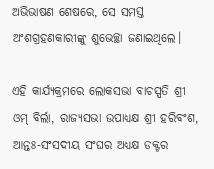ଅଭିଭାଷଣ ଶେଷରେ, ସେ ସମସ୍ତ ଅଂଶଗ୍ରହଣକାରୀଙ୍କୁ ଶୁଭେଚ୍ଛା ଜଣାଇଥିଲେ।

ଏହି କାର୍ଯ୍ୟକ୍ରମରେ ଲୋକସଭା ବାଚସ୍ପତି ଶ୍ରୀ ଓମ୍ ବିର୍ଲା, ରାଜ୍ୟସଭା ଉପାଧ୍ୟକ୍ଷ ଶ୍ରୀ ହରିବଂଶ, ଆନ୍ତଃ-ସଂସଦୀୟ ସଂଘର ଅଧ୍ୟକ୍ଷ ଡକ୍ଟର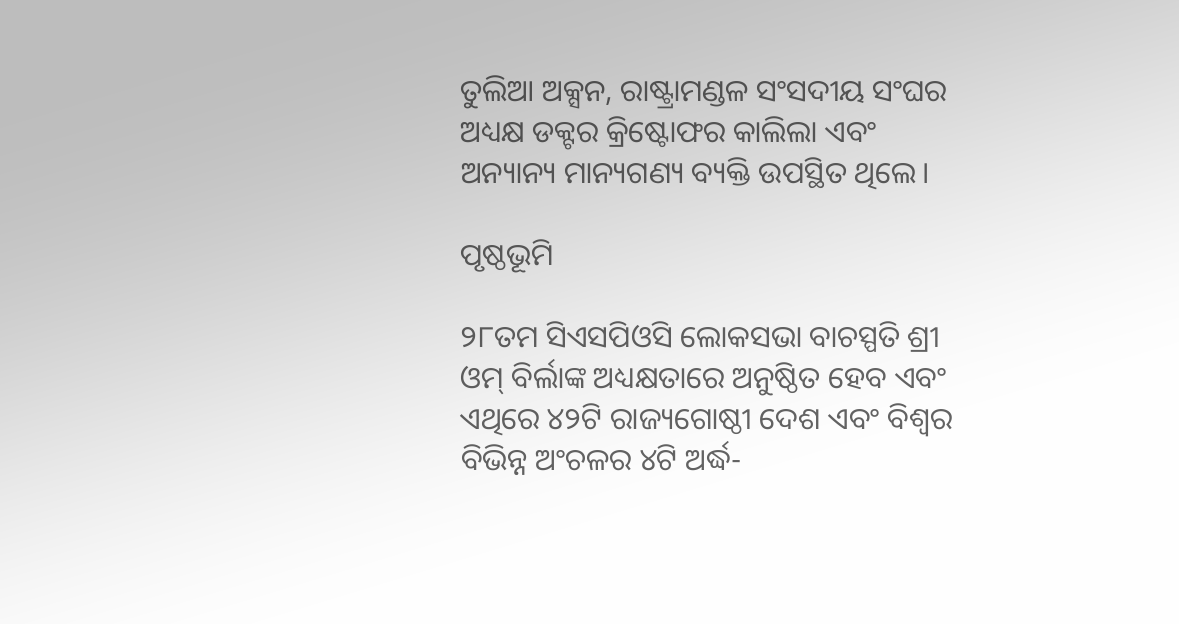ତୁଲିଆ ଅକ୍ସନ, ରାଷ୍ଟ୍ରାମଣ୍ଡଳ ସଂସଦୀୟ ସଂଘର ଅଧ୍ୟକ୍ଷ ଡକ୍ଟର କ୍ରିଷ୍ଟୋଫର କାଲିଲା ଏବଂ ଅନ୍ୟାନ୍ୟ ମାନ୍ୟଗଣ୍ୟ ବ୍ୟକ୍ତି ଉପସ୍ଥିତ ଥିଲେ।

ପୃଷ୍ଠଭୂମି

୨୮ତମ ସିଏସପିଓସି ଲୋକସଭା ବାଚସ୍ପତି ଶ୍ରୀ ଓମ୍ ବିର୍ଲାଙ୍କ ଅଧ୍ୟକ୍ଷତାରେ ଅନୁଷ୍ଠିତ ହେବ ଏବଂ ଏଥିରେ ୪୨ଟି ରାଜ୍ୟଗୋଷ୍ଠୀ ଦେଶ ଏବଂ ବିଶ୍ୱର ବିଭିନ୍ନ ଅଂଚଳର ୪ଟି ଅର୍ଦ୍ଧ-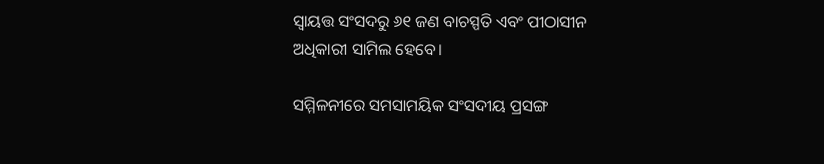ସ୍ୱାୟତ୍ତ ସଂସଦରୁ ୬୧ ଜଣ ବାଚସ୍ପତି ଏବଂ ପୀଠାସୀନ ଅଧିକାରୀ ସାମିଲ ହେବେ।

ସମ୍ମିଳନୀରେ ସମସାମୟିକ ସଂସଦୀୟ ପ୍ରସଙ୍ଗ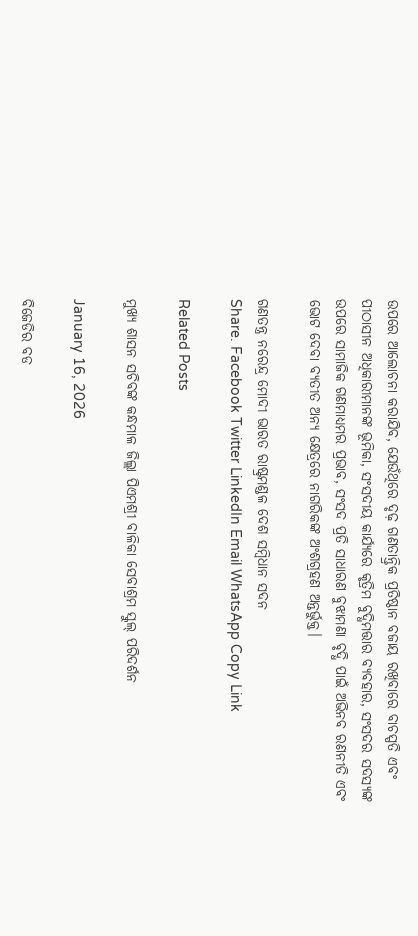ଉପରେ ଆଲୋଚନା କରାଯିବ, ଯେଉଁଥିରେ ଦୃଢ଼ ଗଣତାନ୍ତ୍ରିକ ପ୍ରତିଷ୍ଠାନ ବଜାୟ ରଖିବାରେ ବାଚସ୍ପତି ଏବଂ ପୀଠାସୀନ ଅଧିକାରୀମାନଙ୍କ ଭୂମିକା, ସଂସଦୀୟ କାର୍ଯ୍ୟରେ କୃତ୍ରିମ ବୁଦ୍ଧିମତ୍ତାର ବ୍ୟବହାର, ସଂସଦର ସଦସ୍ୟଙ୍କ ଉପରେ ସାମାଜିକ ଗଣମାଧ୍ୟମର ପ୍ରଭାବ, ସଂସଦ ପ୍ରତି ସାଧାରଣ ବୁଝାମଣା ବୃଦ୍ଧି ପାଇଁ ଅଭିନବ ରଣନୀତି ଏବଂ ଭୋଟ ଦେବା ବ୍ୟତୀତ ଅନ୍ୟ କ୍ଷେତ୍ରରେ ନାଗରିକଙ୍କ ଅଂଶଗ୍ରହଣ ଅନ୍ତର୍ଭୁକ୍ତ।

ଗଣତନ୍ତ୍ର ନରେନ୍ଦ୍ର ମୋଦୀ ଭାରତ ରାଷ୍ଟ୍ରମଣ୍ଡଳ ଦେଶ ସମ୍ବିଧାନ ସଦନ
Share. Facebook Twitter LinkedIn Email WhatsApp Copy Link

Related Posts

ମୁଖ୍ୟ ଶାସନ ସଚିବଙ୍କ କନ୍ଧମାଳ ଜିଲ୍ଲା ପିଏମଶ୍ରୀ ବାଳିକା ସେବାଶ୍ରମ ସ୍କୁଲ୍‌ ପରିଦର୍ଶନ

January 16, 2026

ବିଜେଡିର ବଡ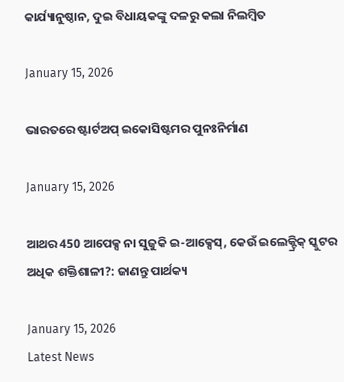କାର୍ଯ୍ୟାନୁଷ୍ଠାନ, ଦୁଇ ବିଧାୟକଙ୍କୁ ଦଳରୁ କଲା ନିଲମ୍ବିତ

January 15, 2026

ଭାରତରେ ଷ୍ଟାର୍ଟଅପ୍ ଇକୋସିଷ୍ଟମର ପୁନଃନିର୍ମାଣ

January 15, 2026

ଆଥର 450 ଆପେକ୍ସ ନା ସୁଜୁକି ଇ-ଆକ୍ସେସ୍, କେଉଁ ଇଲେକ୍ଟ୍ରିକ୍ ସ୍କୁଟର ଅଧିକ ଶକ୍ତିଶାଳୀ?: ଜାଣନ୍ତୁ ପାର୍ଥକ୍ୟ

January 15, 2026
Latest News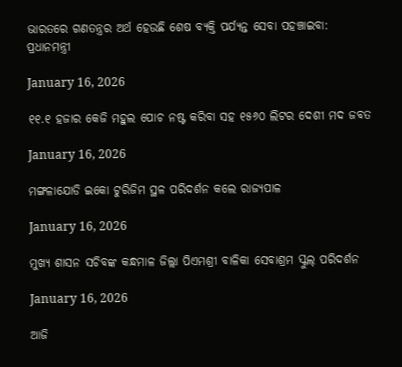ଭାରତରେ ଗଣତନ୍ତ୍ରର ଅର୍ଥ ହେଉଛି ଶେଷ ବ୍ୟକ୍ତି ପର୍ଯ୍ୟନ୍ତ ସେବା ପହଞ୍ଚାଇବା: ପ୍ରଧାନମନ୍ତ୍ରୀ

January 16, 2026

୧୧.୧ ହଜାର କେଜି ମହୁଲ ପୋଚ ନଷ୍ଟ କରିବା ସହ ୧୫୬୦ ଲିଟର ଦେଶୀ ମଦ ଜବତ

January 16, 2026

ମଙ୍ଗଳାଯୋଡି ଇକୋ ଟୁରିଜିମ ସ୍ଥଳ ପରିଦର୍ଶନ କଲେ ରାଜ୍ୟପାଳ

January 16, 2026

ମୁଖ୍ୟ ଶାସନ ସଚିବଙ୍କ କନ୍ଧମାଳ ଜିଲ୍ଲା ପିଏମଶ୍ରୀ ବାଳିକା ସେବାଶ୍ରମ ସ୍କୁଲ୍‌ ପରିଦର୍ଶନ

January 16, 2026

ଆଜି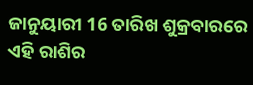ଜାନୁୟାରୀ 16 ତାରିଖ ଶୁକ୍ରବାରରେ ଏହି ରାଶିର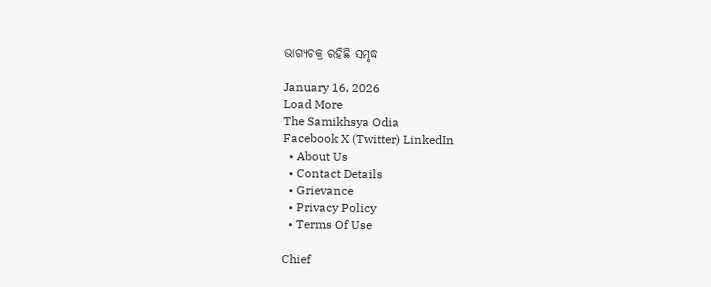ଭାଗ୍ୟଚକ୍ର ରହିଛି ସମୃଦ୍ଧ

January 16, 2026
Load More
The Samikhsya Odia
Facebook X (Twitter) LinkedIn
  • About Us
  • Contact Details
  • Grievance
  • Privacy Policy
  • Terms Of Use

Chief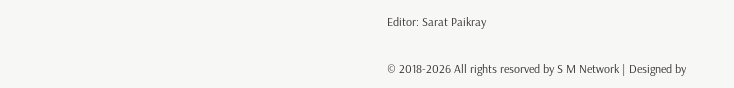Editor: Sarat Paikray

© 2018-2026 All rights resorved by S M Network | Designed by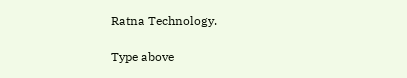Ratna Technology.

Type above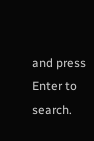and press Enter to search.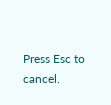Press Esc to cancel.